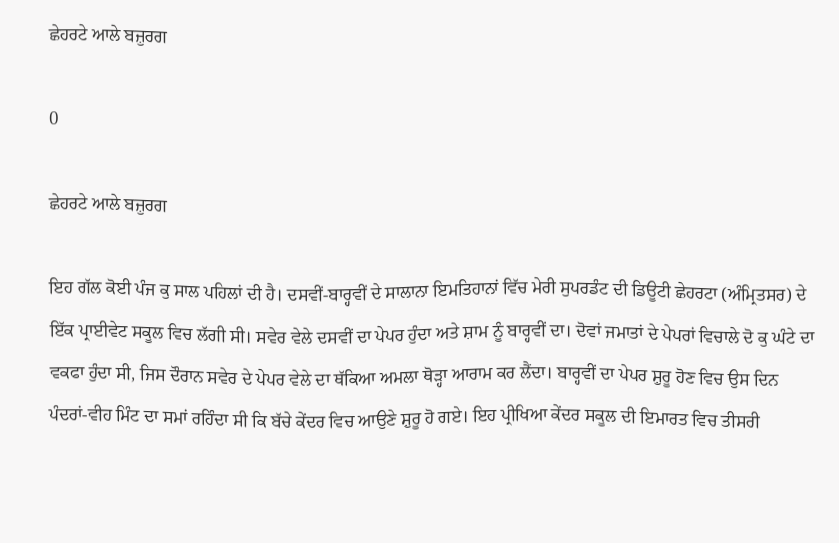ਛੇਹਰਟੇ ਆਲੇ ਬਜ਼ੁਰਗ

0

ਛੇਹਰਟੇ ਆਲੇ ਬਜ਼ੁਰਗ

ਇਹ ਗੱਲ ਕੋਈ ਪੰਜ ਕੁ ਸਾਲ ਪਹਿਲਾਂ ਦੀ ਹੈ। ਦਸਵੀਂ-ਬਾਰ੍ਹਵੀਂ ਦੇ ਸਾਲਾਨਾ ਇਮਤਿਹਾਨਾਂ ਵਿੱਚ ਮੇਰੀ ਸੁਪਰਡੰਟ ਦੀ ਡਿਊਟੀ ਛੇਹਰਟਾ (ਅੰਮ੍ਰਿਤਸਰ) ਦੇ ਇੱਕ ਪ੍ਰਾਈਵੇਟ ਸਕੂਲ ਵਿਚ ਲੱਗੀ ਸੀ। ਸਵੇਰ ਵੇਲੇ ਦਸਵੀਂ ਦਾ ਪੇਪਰ ਹੁੰਦਾ ਅਤੇ ਸ਼ਾਮ ਨੂੰ ਬਾਰ੍ਹਵੀਂ ਦਾ। ਦੋਵਾਂ ਜਮਾਤਾਂ ਦੇ ਪੇਪਰਾਂ ਵਿਚਾਲੇ ਦੋ ਕੁ ਘੰਟੇ ਦਾ ਵਕਫਾ ਹੁੰਦਾ ਸੀ, ਜਿਸ ਦੌਰਾਨ ਸਵੇਰ ਦੇ ਪੇਪਰ ਵੇਲੇ ਦਾ ਥੱਕਿਆ ਅਮਲਾ ਥੋੜ੍ਹਾ ਆਰਾਮ ਕਰ ਲੈਂਦਾ। ਬਾਰ੍ਹਵੀਂ ਦਾ ਪੇਪਰ ਸ਼ੁਰੂ ਹੋਣ ਵਿਚ ਉਸ ਦਿਨ ਪੰਦਰਾਂ-ਵੀਹ ਮਿੰਟ ਦਾ ਸਮਾਂ ਰਹਿੰਦਾ ਸੀ ਕਿ ਬੱਚੇ ਕੇਂਦਰ ਵਿਚ ਆਉਣੇ ਸ਼ੁਰੂ ਹੋ ਗਏ। ਇਹ ਪ੍ਰੀਖਿਆ ਕੇਂਦਰ ਸਕੂਲ ਦੀ ਇਮਾਰਤ ਵਿਚ ਤੀਸਰੀ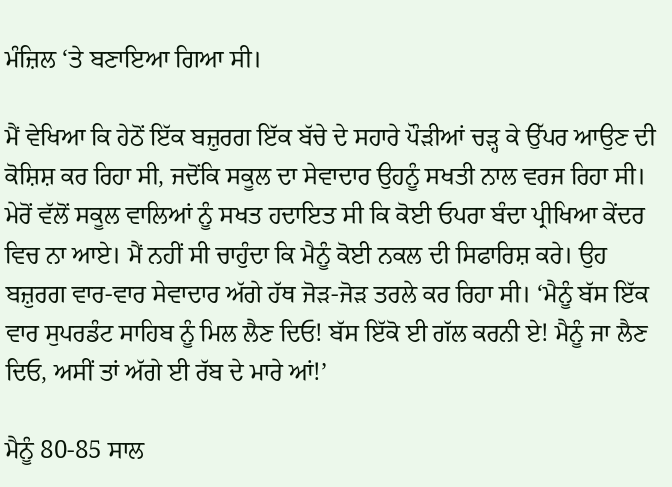ਮੰਜ਼ਿਲ ‘ਤੇ ਬਣਾਇਆ ਗਿਆ ਸੀ।

ਮੈਂ ਵੇਖਿਆ ਕਿ ਹੇਠੋਂ ਇੱਕ ਬਜ਼ੁਰਗ ਇੱਕ ਬੱਚੇ ਦੇ ਸਹਾਰੇ ਪੌੜੀਆਂ ਚੜ੍ਹ ਕੇ ਉੱਪਰ ਆਉਣ ਦੀ ਕੋਸ਼ਿਸ਼ ਕਰ ਰਿਹਾ ਸੀ, ਜਦੋਂਕਿ ਸਕੂਲ ਦਾ ਸੇਵਾਦਾਰ ਉਹਨੂੰ ਸਖਤੀ ਨਾਲ ਵਰਜ ਰਿਹਾ ਸੀ। ਮੇਰੋਂ ਵੱਲੋਂ ਸਕੂਲ ਵਾਲਿਆਂ ਨੂੰ ਸਖਤ ਹਦਾਇਤ ਸੀ ਕਿ ਕੋਈ ਓਪਰਾ ਬੰਦਾ ਪ੍ਰੀਖਿਆ ਕੇਂਦਰ ਵਿਚ ਨਾ ਆਏ। ਮੈਂ ਨਹੀਂ ਸੀ ਚਾਹੁੰਦਾ ਕਿ ਮੈਨੂੰ ਕੋਈ ਨਕਲ ਦੀ ਸਿਫਾਰਿਸ਼ ਕਰੇ। ਉਹ ਬਜ਼ੁਰਗ ਵਾਰ-ਵਾਰ ਸੇਵਾਦਾਰ ਅੱਗੇ ਹੱਥ ਜੋੜ-ਜੋੜ ਤਰਲੇ ਕਰ ਰਿਹਾ ਸੀ। ‘ਮੈਨੂੰ ਬੱਸ ਇੱਕ ਵਾਰ ਸੁਪਰਡੰਟ ਸਾਹਿਬ ਨੂੰ ਮਿਲ ਲੈਣ ਦਿਓ! ਬੱਸ ਇੱਕੋ ਈ ਗੱਲ ਕਰਨੀ ਏ! ਮੈਨੂੰ ਜਾ ਲੈਣ ਦਿਓ, ਅਸੀਂ ਤਾਂ ਅੱਗੇ ਈ ਰੱਬ ਦੇ ਮਾਰੇ ਆਂ!’

ਮੈਨੂੰ 80-85 ਸਾਲ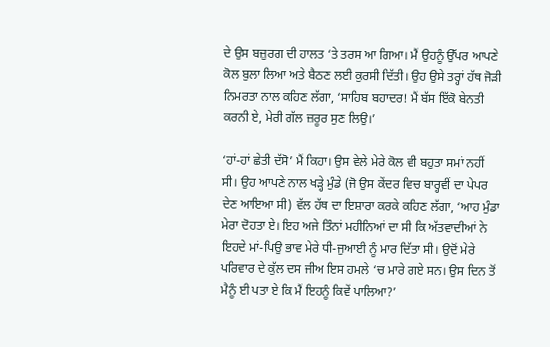ਦੇ ਉਸ ਬਜ਼ੁਰਗ ਦੀ ਹਾਲਤ ‘ਤੇ ਤਰਸ ਆ ਗਿਆ। ਮੈਂ ਉਹਨੂੰ ਉੱਪਰ ਆਪਣੇ ਕੋਲ ਬੁਲਾ ਲਿਆ ਅਤੇ ਬੈਠਣ ਲਈ ਕੁਰਸੀ ਦਿੱਤੀ। ਉਹ ਉਸੇ ਤਰ੍ਹਾਂ ਹੱਥ ਜੋੜੀ ਨਿਮਰਤਾ ਨਾਲ ਕਹਿਣ ਲੱਗਾ, ‘ਸਾਹਿਬ ਬਹਾਦਰ! ਮੈਂ ਬੱਸ ਇੱਕੋ ਬੇਨਤੀ ਕਰਨੀ ਏ, ਮੇਰੀ ਗੱਲ ਜ਼ਰੂਰ ਸੁਣ ਲਿਉ।’

‘ਹਾਂ-ਹਾਂ ਛੇਤੀ ਦੱਸੋ’ ਮੈਂ ਕਿਹਾ। ਉਸ ਵੇਲੇ ਮੇਰੇ ਕੋਲ ਵੀ ਬਹੁਤਾ ਸਮਾਂ ਨਹੀਂ ਸੀ। ਉਹ ਆਪਣੇ ਨਾਲ ਖੜ੍ਹੇ ਮੁੰਡੇ (ਜੋ ਉਸ ਕੇਂਦਰ ਵਿਚ ਬਾਰ੍ਹਵੀਂ ਦਾ ਪੇਪਰ ਦੇਣ ਆਇਆ ਸੀ) ਵੱਲ ਹੱਥ ਦਾ ਇਸ਼ਾਰਾ ਕਰਕੇ ਕਹਿਣ ਲੱਗਾ, ‘ਆਹ ਮੁੰਡਾ ਮੇਰਾ ਦੋਹਤਾ ਏ। ਇਹ ਅਜੇ ਤਿੰਨਾਂ ਮਹੀਨਿਆਂ ਦਾ ਸੀ ਕਿ ਅੱਤਵਾਦੀਆਂ ਨੇ ਇਹਦੇ ਮਾਂ-ਪਿਉ ਭਾਵ ਮੇਰੇ ਧੀ-ਜੁਆਈ ਨੂੰ ਮਾਰ ਦਿੱਤਾ ਸੀ। ਉਦੋਂ ਮੇਰੇ ਪਰਿਵਾਰ ਦੇ ਕੁੱਲ ਦਸ ਜੀਅ ਇਸ ਹਮਲੇ ‘ਚ ਮਾਰੇ ਗਏ ਸਨ। ਉਸ ਦਿਨ ਤੋਂ ਮੈਨੂੰ ਈ ਪਤਾ ਏ ਕਿ ਮੈਂ ਇਹਨੂੰ ਕਿਵੇਂ ਪਾਲਿਆ?’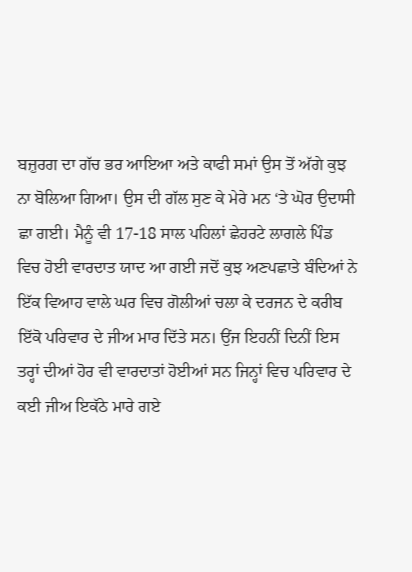ਬਜ਼ੁਰਗ ਦਾ ਗੱਚ ਭਰ ਆਇਆ ਅਤੇ ਕਾਫੀ ਸਮਾਂ ਉਸ ਤੋਂ ਅੱਗੇ ਕੁਝ ਨਾ ਬੋਲਿਆ ਗਿਆ। ਉਸ ਦੀ ਗੱਲ ਸੁਣ ਕੇ ਮੇਰੇ ਮਨ ‘ਤੇ ਘੋਰ ਉਦਾਸੀ ਛਾ ਗਈ। ਮੈਨੂੰ ਵੀ 17-18 ਸਾਲ ਪਹਿਲਾਂ ਛੇਹਰਟੇ ਲਾਗਲੇ ਪਿੰਡ ਵਿਚ ਹੋਈ ਵਾਰਦਾਤ ਯਾਦ ਆ ਗਈ ਜਦੋਂ ਕੁਝ ਅਣਪਛਾਤੇ ਬੰਦਿਆਂ ਨੇ ਇੱਕ ਵਿਆਹ ਵਾਲੇ ਘਰ ਵਿਚ ਗੋਲੀਆਂ ਚਲਾ ਕੇ ਦਰਜਨ ਦੇ ਕਰੀਬ ਇੱਕੋ ਪਰਿਵਾਰ ਦੇ ਜੀਅ ਮਾਰ ਦਿੱਤੇ ਸਨ। ਉਂਜ ਇਹਨੀਂ ਦਿਨੀਂ ਇਸ ਤਰ੍ਹਾਂ ਦੀਆਂ ਹੋਰ ਵੀ ਵਾਰਦਾਤਾਂ ਹੋਈਆਂ ਸਨ ਜਿਨ੍ਹਾਂ ਵਿਚ ਪਰਿਵਾਰ ਦੇ ਕਈ ਜੀਅ ਇਕੱਠੇ ਮਾਰੇ ਗਏ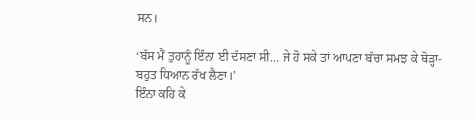ਸਨ।

‘ਬੱਸ ਮੈਂ ਤੁਹਾਨੂੰ ਇੰਨਾ ਈ ਦੱਸਣਾ ਸੀ… ਜੇ ਹੋ ਸਕੇ ਤਾਂ ਆਪਣਾ ਬੱਚਾ ਸਮਝ ਕੇ ਥੋੜ੍ਹਾ-ਬਹੁਤ ਧਿਆਨ ਰੱਖ ਲੈਣਾ।’
ਇੰਨਾ ਕਹਿ ਕੇ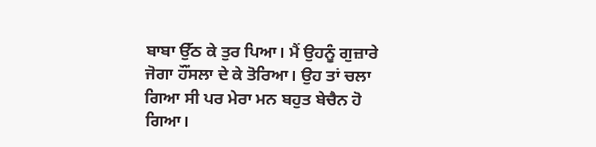ਬਾਬਾ ਉੱਠ ਕੇ ਤੁਰ ਪਿਆ। ਮੈਂ ਉਹਨੂੰ ਗੁਜ਼ਾਰੇ ਜੋਗਾ ਹੌਂਸਲਾ ਦੇ ਕੇ ਤੋਰਿਆ। ਉਹ ਤਾਂ ਚਲਾ ਗਿਆ ਸੀ ਪਰ ਮੇਰਾ ਮਨ ਬਹੁਤ ਬੇਚੈਨ ਹੋ ਗਿਆ।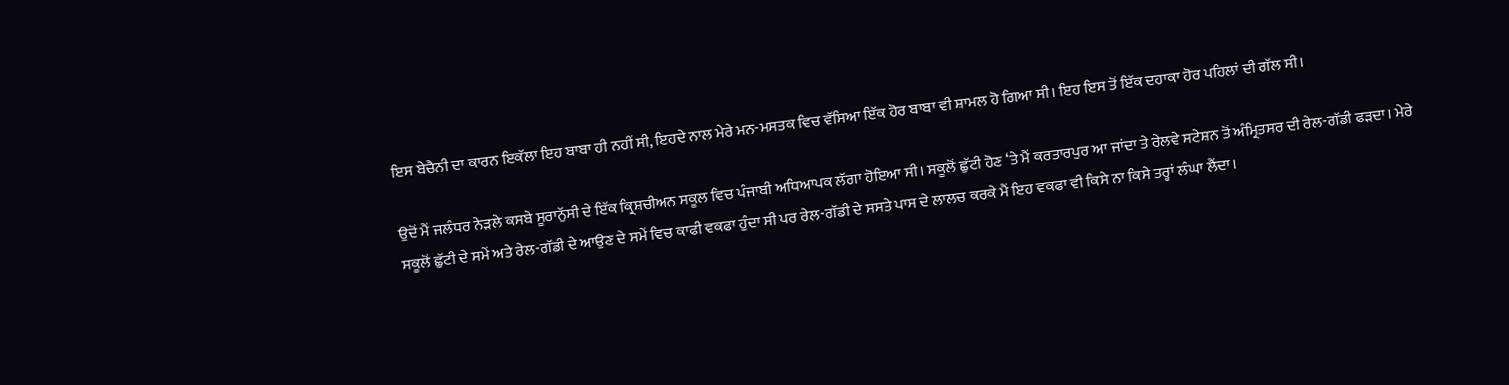ਇਸ ਬੇਚੈਨੀ ਦਾ ਕਾਰਨ ਇਕੱਲਾ ਇਹ ਬਾਬਾ ਹੀ ਨਹੀਂ ਸੀ, ਇਹਦੇ ਨਾਲ ਮੇਰੇ ਮਨ-ਮਸਤਕ ਵਿਚ ਵੱਸਿਆ ਇੱਕ ਹੋਰ ਬਾਬਾ ਵੀ ਸ਼ਾਮਲ ਹੋ ਗਿਆ ਸੀ। ਇਹ ਇਸ ਤੋਂ ਇੱਕ ਦਹਾਕਾ ਹੋਰ ਪਹਿਲਾਂ ਦੀ ਗੱਲ ਸੀ।

ਉਦੋਂ ਮੈਂ ਜਲੰਧਰ ਨੇੜਲੇ ਕਸਬੇ ਸੂਰਾਨੁੱਸੀ ਦੇ ਇੱਕ ਕ੍ਰਿਸ਼ਚੀਅਨ ਸਕੂਲ ਵਿਚ ਪੰਜਾਬੀ ਅਧਿਆਪਕ ਲੱਗਾ ਹੋਇਆ ਸੀ। ਸਕੂਲੋਂ ਛੁੱਟੀ ਹੋਣ ‘ਤੇ ਮੈਂ ਕਰਤਾਰਪੁਰ ਆ ਜਾਂਦਾ ਤੇ ਰੇਲਵੇ ਸਟੇਸ਼ਨ ਤੋਂ ਅੰਮ੍ਰਿਤਸਰ ਦੀ ਰੇਲ-ਗੱਡੀ ਫੜਦਾ। ਮੇਰੇ ਸਕੂਲੋਂ ਛੁੱਟੀ ਦੇ ਸਮੇਂ ਅਤੇ ਰੇਲ-ਗੱਡੀ ਦੇ ਆਉਣ ਦੇ ਸਮੇਂ ਵਿਚ ਕਾਫੀ ਵਕਫਾ ਹੁੰਦਾ ਸੀ ਪਰ ਰੇਲ-ਗੱਡੀ ਦੇ ਸਸਤੇ ਪਾਸ ਦੇ ਲਾਲਚ ਕਰਕੇ ਮੈਂ ਇਹ ਵਕਫਾ ਵੀ ਕਿਸੇ ਨਾ ਕਿਸੇ ਤਰ੍ਹਾਂ ਲੰਘਾ ਲੈਂਦਾ।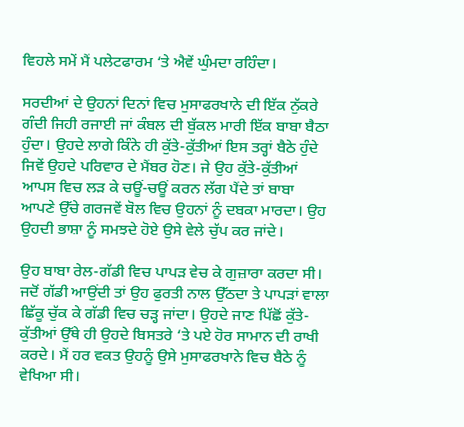ਵਿਹਲੇ ਸਮੇਂ ਮੈਂ ਪਲੇਟਫਾਰਮ ‘ਤੇ ਐਵੇਂ ਘੁੰਮਦਾ ਰਹਿੰਦਾ।

ਸਰਦੀਆਂ ਦੇ ਉਹਨਾਂ ਦਿਨਾਂ ਵਿਚ ਮੁਸਾਫਰਖਾਨੇ ਦੀ ਇੱਕ ਨੁੱਕਰੇ ਗੰਦੀ ਜਿਹੀ ਰਜਾਈ ਜਾਂ ਕੰਬਲ ਦੀ ਬੁੱਕਲ ਮਾਰੀ ਇੱਕ ਬਾਬਾ ਬੈਠਾ ਹੁੰਦਾ। ਉਹਦੇ ਲਾਗੇ ਕਿੰਨੇ ਹੀ ਕੁੱਤੇ-ਕੁੱਤੀਆਂ ਇਸ ਤਰ੍ਹਾਂ ਬੈਠੇ ਹੁੰਦੇ ਜਿਵੇਂ ਉਹਦੇ ਪਰਿਵਾਰ ਦੇ ਮੈਂਬਰ ਹੋਣ। ਜੇ ਉਹ ਕੁੱਤੇ-ਕੁੱਤੀਆਂ ਆਪਸ ਵਿਚ ਲੜ ਕੇ ਚਊਂ-ਚਊਂ ਕਰਨ ਲੱਗ ਪੈਂਦੇ ਤਾਂ ਬਾਬਾ ਆਪਣੇ ਉੱਚੇ ਗਰਜਵੇਂ ਬੋਲ ਵਿਚ ਉਹਨਾਂ ਨੂੰ ਦਬਕਾ ਮਾਰਦਾ। ਉਹ ਉਹਦੀ ਭਾਸ਼ਾ ਨੂੰ ਸਮਝਦੇ ਹੋਏ ਉਸੇ ਵੇਲੇ ਚੁੱਪ ਕਰ ਜਾਂਦੇ।

ਉਹ ਬਾਬਾ ਰੇਲ-ਗੱਡੀ ਵਿਚ ਪਾਪੜ ਵੇਚ ਕੇ ਗੁਜ਼ਾਰਾ ਕਰਦਾ ਸੀ। ਜਦੋਂ ਗੱਡੀ ਆਉਂਦੀ ਤਾਂ ਉਹ ਫੁਰਤੀ ਨਾਲ ਉੱਠਦਾ ਤੇ ਪਾਪੜਾਂ ਵਾਲਾ ਛਿੱਕੂ ਚੁੱਕ ਕੇ ਗੱਡੀ ਵਿਚ ਚੜ੍ਹ ਜਾਂਦਾ। ਉਹਦੇ ਜਾਣ ਪਿੱਛੋਂ ਕੁੱਤੇ-ਕੁੱਤੀਆਂ ਉੱਥੇ ਹੀ ਉਹਦੇ ਬਿਸਤਰੇ ‘ਤੇ ਪਏ ਹੋਰ ਸਾਮਾਨ ਦੀ ਰਾਖੀ ਕਰਦੇ। ਮੈਂ ਹਰ ਵਕਤ ਉਹਨੂੰ ਉਸੇ ਮੁਸਾਫਰਖਾਨੇ ਵਿਚ ਬੈਠੇ ਨੂੰ ਵੇਖਿਆ ਸੀ।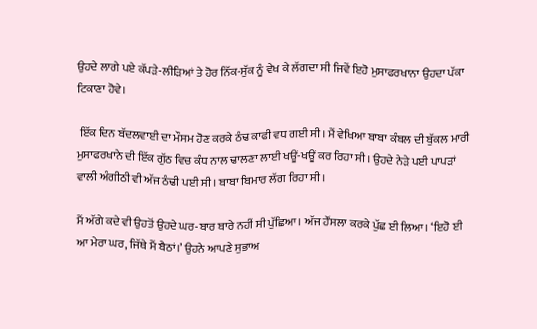ਉਹਦੇ ਲਾਗੇ ਪਏ ਕੱਪੜੇ-ਲੀੜਿਆਂ ਤੇ ਹੋਰ ਨਿੱਕ-ਸੁੱਕ ਨੂੰ ਵੇਖ ਕੇ ਲੱਗਦਾ ਸੀ ਜਿਵੇਂ ਇਹੋ ਮੁਸਾਫਰਖਾਨਾ ਉਹਦਾ ਪੱਕਾ ਟਿਕਾਣਾ ਹੋਵੇ।

 ਇੱਕ ਦਿਨ ਬੱਦਲਵਾਈ ਦਾ ਮੌਸਮ ਹੋਣ ਕਰਕੇ ਠੰਢ ਕਾਫੀ ਵਧ ਗਈ ਸੀ। ਮੈਂ ਵੇਖਿਆ ਬਾਬਾ ਕੰਬਲ ਦੀ ਬੁੱਕਲ ਮਾਰੀ ਮੁਸਾਫਰਖਾਨੇ ਦੀ ਇੱਕ ਗੁੱਠ ਵਿਚ ਕੰਧ ਨਾਲ ਢਾਲਣਾ ਲਾਈ ਖਊਂ-ਖਊਂ ਕਰ ਰਿਹਾ ਸੀ। ਉਹਦੇ ਨੇੜੇ ਪਈ ਪਾਪੜਾਂ ਵਾਲੀ ਅੰਗੀਠੀ ਵੀ ਅੱਜ ਠੰਢੀ ਪਈ ਸੀ। ਬਾਬਾ ਬਿਮਾਰ ਲੱਗ ਰਿਹਾ ਸੀ।

ਮੈਂ ਅੱਗੇ ਕਦੇ ਵੀ ਉਹਤੋਂ ਉਹਦੇ ਘਰ-ਬਾਰ ਬਾਰੇ ਨਹੀਂ ਸੀ ਪੁੱਛਿਆ। ਅੱਜ ਹੌਂਸਲਾ ਕਰਕੇ ਪੁੱਛ ਈ ਲਿਆ। ‘ਇਹੋ ਈ ਆ ਮੇਰਾ ਘਰ, ਜਿੱਥੇ ਮੈਂ ਬੈਠਾਂ।’ ਉਹਨੇ ਆਪਣੇ ਸੁਭਾਅ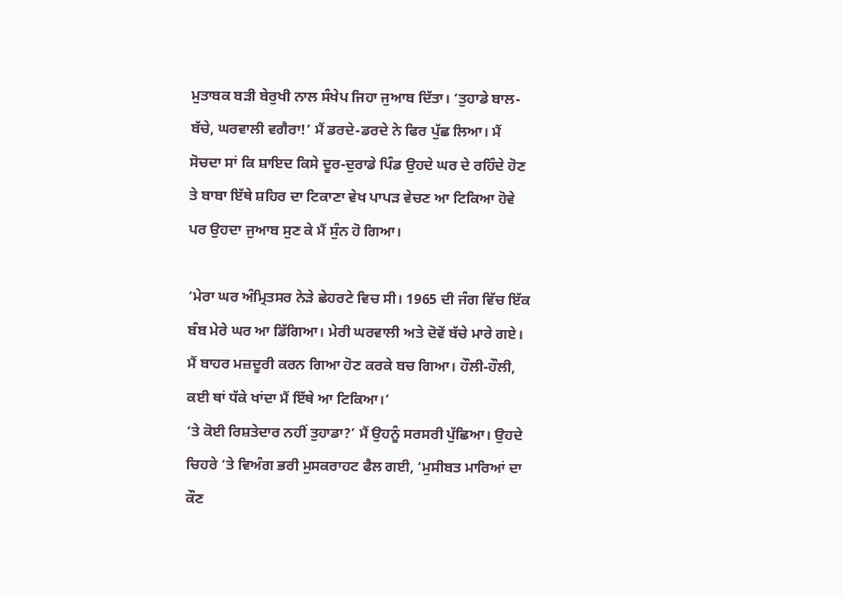ਮੁਤਾਬਕ ਬੜੀ ਬੇਰੁਖੀ ਨਾਲ ਸੰਖੇਪ ਜਿਹਾ ਜੁਆਬ ਦਿੱਤਾ। ‘ਤੁਹਾਡੇ ਬਾਲ-ਬੱਚੇ, ਘਰਵਾਲੀ ਵਗੈਰਾ!’ ਮੈਂ ਡਰਦੇ-ਡਰਦੇ ਨੇ ਫਿਰ ਪੁੱਛ ਲਿਆ। ਮੈਂ ਸੋਚਦਾ ਸਾਂ ਕਿ ਸ਼ਾਇਦ ਕਿਸੇ ਦੂਰ-ਦੁਰਾਡੇ ਪਿੰਡ ਉਹਦੇ ਘਰ ਦੇ ਰਹਿੰਦੇ ਹੋਣ ਤੇ ਬਾਬਾ ਇੱਥੇ ਸ਼ਹਿਰ ਦਾ ਟਿਕਾਣਾ ਵੇਖ ਪਾਪੜ ਵੇਚਣ ਆ ਟਿਕਿਆ ਹੋਵੇ ਪਰ ਉਹਦਾ ਜੁਆਬ ਸੁਣ ਕੇ ਮੈਂ ਸੁੰਨ ਹੋ ਗਿਆ।

‘ਮੇਰਾ ਘਰ ਅੰਮ੍ਰਿਤਸਰ ਨੇੜੇ ਛੇਹਰਟੇ ਵਿਚ ਸੀ। 1965 ਦੀ ਜੰਗ ਵਿੱਚ ਇੱਕ ਬੰਬ ਮੇਰੇ ਘਰ ਆ ਡਿੱਗਿਆ। ਮੇਰੀ ਘਰਵਾਲੀ ਅਤੇ ਦੋਵੇਂ ਬੱਚੇ ਮਾਰੇ ਗਏ। ਮੈਂ ਬਾਹਰ ਮਜ਼ਦੂਰੀ ਕਰਨ ਗਿਆ ਹੋਣ ਕਰਕੇ ਬਚ ਗਿਆ। ਹੌਲੀ-ਹੌਲੀ, ਕਈ ਥਾਂ ਧੱਕੇ ਖਾਂਦਾ ਮੈਂ ਇੱਥੇ ਆ ਟਿਕਿਆ।’
‘ਤੇ ਕੋਈ ਰਿਸ਼ਤੇਦਾਰ ਨਹੀਂ ਤੁਹਾਡਾ?’ ਮੈਂ ਉਹਨੂੰ ਸਰਸਰੀ ਪੁੱਛਿਆ। ਉਹਦੇ ਚਿਹਰੇ ‘ਤੇ ਵਿਅੰਗ ਭਰੀ ਮੁਸਕਰਾਹਟ ਫੈਲ ਗਈ, ‘ਮੁਸੀਬਤ ਮਾਰਿਆਂ ਦਾ ਕੌਣ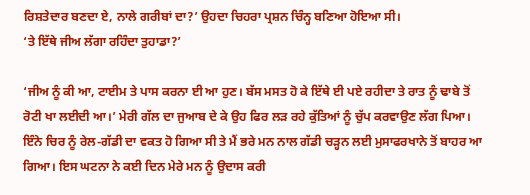ਰਿਸ਼ਤੇਦਾਰ ਬਣਦਾ ਏ, ਨਾਲੇ ਗਰੀਬਾਂ ਦਾ?’ ਉਹਦਾ ਚਿਹਰਾ ਪ੍ਰਸ਼ਨ ਚਿੰਨ੍ਹ ਬਣਿਆ ਹੋਇਆ ਸੀ।
‘ਤੇ ਇੱਥੇ ਜੀਅ ਲੱਗਾ ਰਹਿੰਦਾ ਤੁਹਾਡਾ?’

‘ਜੀਅ ਨੂੰ ਕੀ ਆ, ਟਾਈਮ ਤੇ ਪਾਸ ਕਰਨਾ ਈ ਆ ਹੁਣ। ਬੱਸ ਮਸਤ ਹੋ ਕੇ ਇੱਥੇ ਈ ਪਏ ਰਹੀਦਾ ਤੇ ਰਾਤ ਨੂੰ ਢਾਬੇ ਤੋਂ ਰੋਟੀ ਖਾ ਲਈਦੀ ਆ।’ ਮੇਰੀ ਗੱਲ ਦਾ ਜੁਆਬ ਦੇ ਕੇ ਉਹ ਫਿਰ ਲੜ ਰਹੇ ਕੁੱਤਿਆਂ ਨੂੰ ਚੁੱਪ ਕਰਵਾਉਣ ਲੱਗ ਪਿਆ। ਇੰਨੇ ਚਿਰ ਨੂੰ ਰੇਲ-ਗੱਡੀ ਦਾ ਵਕਤ ਹੋ ਗਿਆ ਸੀ ਤੇ ਮੈਂ ਭਰੇ ਮਨ ਨਾਲ ਗੱਡੀ ਚੜ੍ਹਨ ਲਈ ਮੁਸਾਫਰਖਾਨੇ ਤੋਂ ਬਾਹਰ ਆ ਗਿਆ। ਇਸ ਘਟਨਾ ਨੇ ਕਈ ਦਿਨ ਮੇਰੇ ਮਨ ਨੂੰ ਉਦਾਸ ਕਰੀ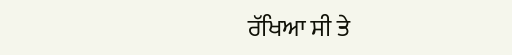ਰੱਖਿਆ ਸੀ ਤੇ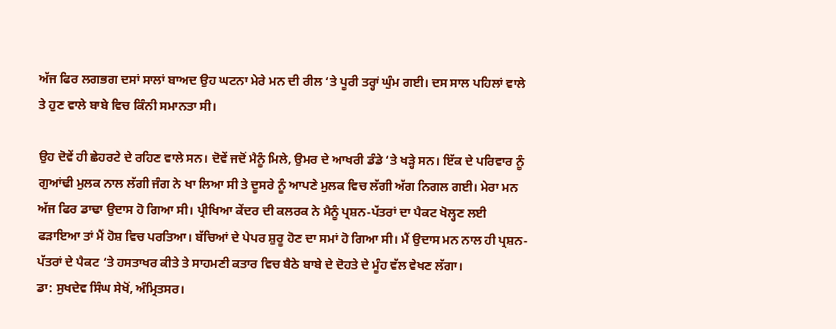ਅੱਜ ਫਿਰ ਲਗਭਗ ਦਸਾਂ ਸਾਲਾਂ ਬਾਅਦ ਉਹ ਘਟਨਾ ਮੇਰੇ ਮਨ ਦੀ ਰੀਲ ‘ਤੇ ਪੂਰੀ ਤਰ੍ਹਾਂ ਘੁੰਮ ਗਈ। ਦਸ ਸਾਲ ਪਹਿਲਾਂ ਵਾਲੇ ਤੇ ਹੁਣ ਵਾਲੇ ਬਾਬੇ ਵਿਚ ਕਿੰਨੀ ਸਮਾਨਤਾ ਸੀ।

ਉਹ ਦੋਵੇਂ ਹੀ ਛੇਹਰਟੇ ਦੇ ਰਹਿਣ ਵਾਲੇ ਸਨ। ਦੋਵੇਂ ਜਦੋਂ ਮੈਨੂੰ ਮਿਲੇ, ਉਮਰ ਦੇ ਆਖਰੀ ਡੰਡੇ ‘ਤੇ ਖੜ੍ਹੇ ਸਨ। ਇੱਕ ਦੇ ਪਰਿਵਾਰ ਨੂੰ ਗੁਆਂਢੀ ਮੁਲਕ ਨਾਲ ਲੱਗੀ ਜੰਗ ਨੇ ਖਾ ਲਿਆ ਸੀ ਤੇ ਦੂਸਰੇ ਨੂੰ ਆਪਣੇ ਮੁਲਕ ਵਿਚ ਲੱਗੀ ਅੱਗ ਨਿਗਲ ਗਈ। ਮੇਰਾ ਮਨ ਅੱਜ ਫਿਰ ਡਾਢਾ ਉਦਾਸ ਹੋ ਗਿਆ ਸੀ। ਪ੍ਰੀਖਿਆ ਕੇਂਦਰ ਦੀ ਕਲਰਕ ਨੇ ਮੈਨੂੰ ਪ੍ਰਸ਼ਨ-ਪੱਤਰਾਂ ਦਾ ਪੈਕਟ ਖੋਲ੍ਹਣ ਲਈ ਫੜਾਇਆ ਤਾਂ ਮੈਂ ਹੋਸ਼ ਵਿਚ ਪਰਤਿਆ। ਬੱਚਿਆਂ ਦੇ ਪੇਪਰ ਸ਼ੁਰੂ ਹੋਣ ਦਾ ਸਮਾਂ ਹੋ ਗਿਆ ਸੀ। ਮੈਂ ਉਦਾਸ ਮਨ ਨਾਲ ਹੀ ਪ੍ਰਸ਼ਨ-ਪੱਤਰਾਂ ਦੇ ਪੈਕਟ ‘ਤੇ ਹਸਤਾਖਰ ਕੀਤੇ ਤੇ ਸਾਹਮਣੀ ਕਤਾਰ ਵਿਚ ਬੈਠੇ ਬਾਬੇ ਦੇ ਦੋਹਤੇ ਦੇ ਮੂੰਹ ਵੱਲ ਵੇਖਣ ਲੱਗਾ।
ਡਾ: ਸੁਖਦੇਵ ਸਿੰਘ ਸੇਖੋਂ, ਅੰਮ੍ਰਿਤਸਰ।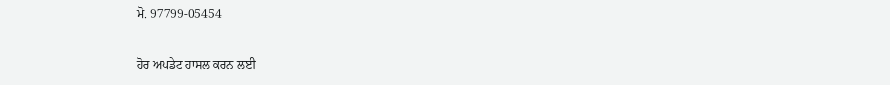ਮੋ. 97799-05454

ਹੋਰ ਅਪਡੇਟ ਹਾਸਲ ਕਰਨ ਲਈ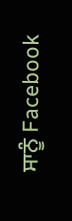ਸਾਨੂੰ Facebook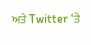ਅਤੇ Twitter ‘ਤੇ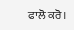ਫਾਲੋ ਕਰੋ।